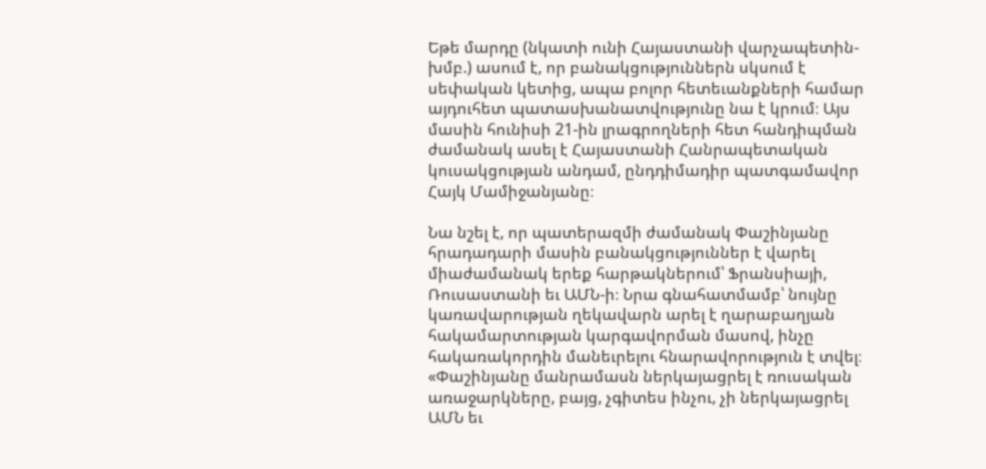Եթե մարդը (նկատի ունի Հայաստանի վարչապետին- խմբ.) ասում է, որ բանակցություններն սկսում է սեփական կետից, ապա բոլոր հետեւանքների համար այդուհետ պատասխանատվությունը նա է կրում։ Այս մասին հունիսի 21-ին լրագրողների հետ հանդիպման ժամանակ ասել է Հայաստանի Հանրապետական կուսակցության անդամ, ընդդիմադիր պատգամավոր Հայկ Մամիջանյանը։

Նա նշել է, որ պատերազմի ժամանակ Փաշինյանը հրադադարի մասին բանակցություններ է վարել միաժամանակ երեք հարթակներում՝ Ֆրանսիայի, Ռուսաստանի եւ ԱՄՆ-ի։ Նրա գնահատմամբ՝ նույնը կառավարության ղեկավարն արել է ղարաբաղյան հակամարտության կարգավորման մասով, ինչը հակառակորդին մանեւրելու հնարավորություն է տվել։ «Փաշինյանը մանրամասն ներկայացրել է ռուսական առաջարկները, բայց, չգիտես ինչու, չի ներկայացրել ԱՄՆ եւ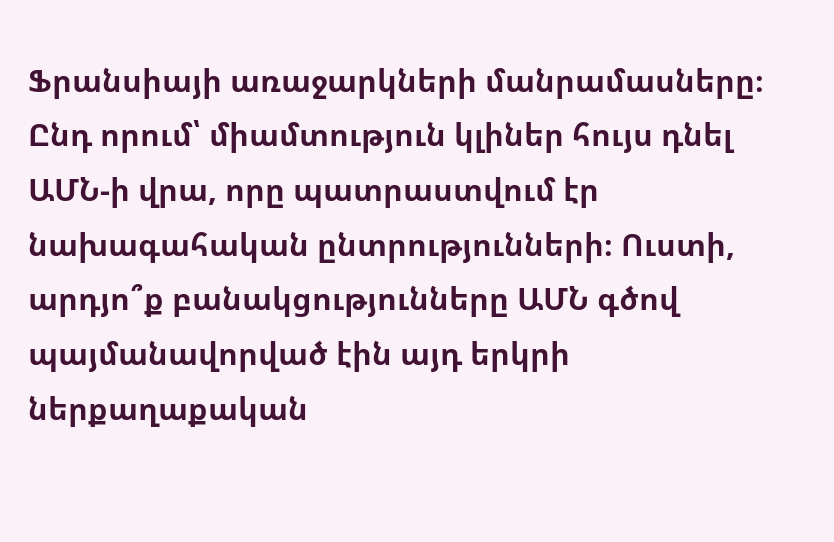Ֆրանսիայի առաջարկների մանրամասները։ Ընդ որում՝ միամտություն կլիներ հույս դնել ԱՄՆ-ի վրա, որը պատրաստվում էր նախագահական ընտրությունների։ Ուստի, արդյո՞ք բանակցությունները ԱՄՆ գծով պայմանավորված էին այդ երկրի ներքաղաքական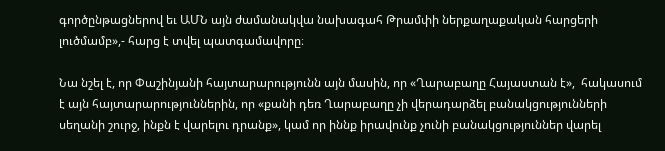գործընթացներով եւ ԱՄՆ այն ժամանակվա նախագահ Թրամփի ներքաղաքական հարցերի լուծմամբ»,- հարց է տվել պատգամավորը։

Նա նշել է, որ Փաշինյանի հայտարարությունն այն մասին, որ «Ղարաբաղը Հայաստան է»,  հակասում է այն հայտարարություններին, որ «քանի դեռ Ղարաբաղը չի վերադարձել բանակցությունների սեղանի շուրջ, ինքն է վարելու դրանք», կամ որ իննք իրավունք չունի բանակցություններ վարել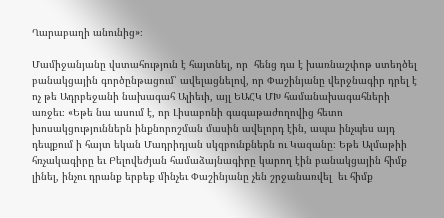Ղարաբաղի անունից»։

Մամիջանյանը վստահություն է հայտնել, որ  հենց դա է խառնաշփոթ ստեղծել բանակցային գործընթացում՝ ավելացնելով, որ Փաշինյանը վերջնագիր դրել է ոչ թե Ադրբեջանի նախագահ Ալիեւի, այլ ԵԱՀԿ ՄԽ համանախագահների առջեւ։ «Եթե նա ասում է, որ Լիսաբոնի գագաթաժողովից հետո խոսակցություններն ինքնորոշման մասին ավելորդ էին, ապա ինչպես այդ դեպքում ի հայտ եկան Մադրիդյան սկզբունքներն ու Կազանը։ Եթե Ալմաթիի հռչակագիրը եւ Բելովեժյան համաձայնագիրը կարող էին բանակցային հիմք լինել, ինչու դրանք երբեք մինչեւ Փաշինյանը չեն շրջանառվել  եւ հիմք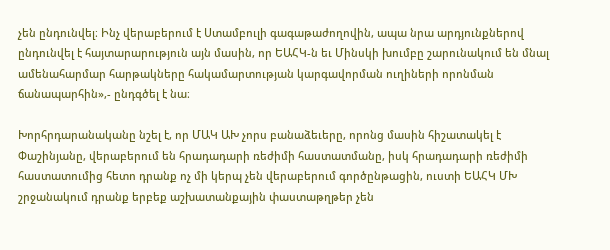չեն ընդունվել։ Ինչ վերաբերում է Ստամբուլի գագաթաժողովին, ապա նրա արդյունքներով ընդունվել է հայտարարություն այն մասին, որ ԵԱՀԿ-ն եւ Մինսկի խումբը շարունակում են մնալ ամենահարմար հարթակները հակամարտության կարգավորման ուղիների որոնման ճանապարհին»,- ընդգծել է նա։

Խորհրդարանականը նշել է, որ ՄԱԿ ԱԽ չորս բանաձեւերը, որոնց մասին հիշատակել է Փաշինյանը, վերաբերում են հրադադարի ռեժիմի հաստատմանը, իսկ հրադադարի ռեժիմի հաստատումից հետո դրանք ոչ մի կերպ չեն վերաբերում գործընթացին, ուստի ԵԱՀԿ ՄԽ շրջանակում դրանք երբեք աշխատանքային փաստաթղթեր չեն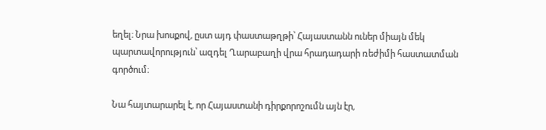եղել։ Նրա խոսքով, ըստ այդ փաստաթղթի՝ Հայաստանն ուներ միայն մեկ պարտավորություն՝ ազդել Ղարաբաղի վրա հրադադարի ռեժիմի հաստատման գործում։

Նա հայտարարել է, որ Հայաստանի դիրքորոշումն այն էր,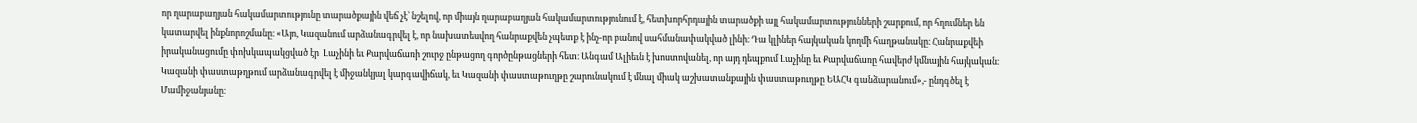որ ղարաբաղյան հակամարտությունը տարածքային վեճ չէ՝ նշելով, որ միայն ղարաբաղյան հակամարտությունում է, հետխորհրդային տարածքի այլ հակամարտությունների շարքում, որ հղումներ են կատարվել ինքնորոշմանը։ «Այո, Կազանում արձանագրվել է, որ նախատեսվող հանրաքվեն չպետք է ինչ-որ բանով սահմանափակված լինի։ Դա կլիներ հայկական կողմի հաղթանակը։ Հանրաքվեի իրականացումը փոխկապակցված էր  Լաչինի եւ Քարվաճառի շուրջ ընթացող գործընթացների հետ։ Անգամ Ալիեւն է խոստովանել, որ այդ դեպքում Լաչինը եւ Քարվաճառը հավերժ կմնային հայկական։ Կազանի փաստաթղթում արձանագրվել է միջանկյալ կարգավիճակ, եւ Կազանի փաստաթուղթը շարունակում է մնալ միակ աշխատանքային փաստաթուղթը ԵԱՀԿ գանձարանում»,- ընդգծել է Մամիջանյանը։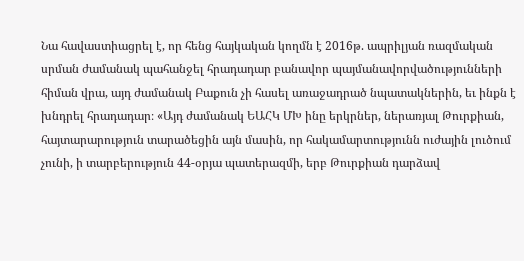Նա հավաստիացրել է, որ հենց հայկական կողմն է 2016թ. ապրիլյան ռազմական սրման ժամանակ պահանջել հրադադար բանավոր պայմանավորվածությունների հիման վրա, այդ ժամանակ Բաքուն չի հասել առաջադրած նպատակներին, եւ ինքն է խնդրել հրադադար։ «Այդ ժամանակ ԵԱՀԿ ՄԽ ինը երկրներ, ներառյալ Թուրքիան, հայտարարություն տարածեցին այն մասին, որ հակամարտությունն ուժային լուծում չունի, ի տարբերություն 44-օրյա պատերազմի, երբ Թուրքիան դարձավ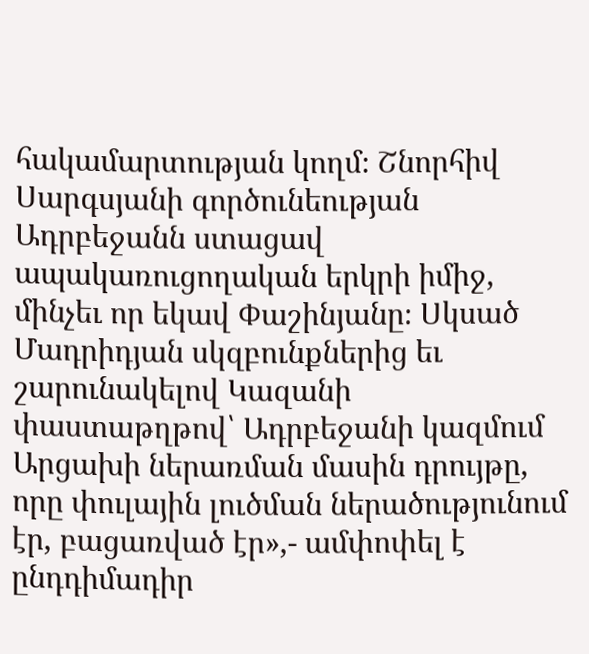հակամարտության կողմ։ Շնորհիվ Սարգսյանի գործունեության Ադրբեջանն ստացավ ապակառուցողական երկրի իմիջ, մինչեւ որ եկավ Փաշինյանը։ Սկսած Մադրիդյան սկզբունքներից եւ շարունակելով Կազանի փաստաթղթով՝ Ադրբեջանի կազմում Արցախի ներառման մասին դրույթը, որը փուլային լուծման ներածությունում էր, բացառված էր»,- ամփոփել է ընդդիմադիր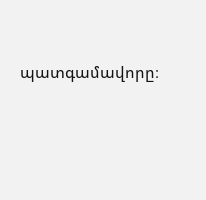պատգամավորը։